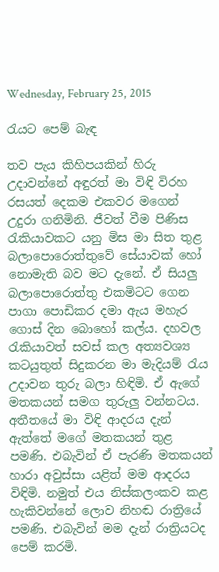Wednesday, February 25, 2015

රැයට පෙම් බැඳ

තව පැය කිහිපයකින් හිරු උදාවන්නේ අඳුරත් මා විඳි විරහ රසයත් දෙකම එකවර මගෙන් උදුරා ගනිමිනි. ජීවත් වීම පිණිස රැකියාවකට යනු මිස මා සිත තුළ බලාපොරොත්තුවේ සේයාවක් හෝ නොමැති බව මට දැනේ. ඒ සියලු බලාපොරොත්තු එකමිටට ගෙන පාගා පොඩිකර දමා ඇය මහැර ගොස් දින බොහෝ කල්ය. දහවල රැකියාවත් සවස් කල අත්‍යවශ්‍ය කටයුතුත් සිදුකරන මා මැදියම් රැය උදාවන තුරු බලා හිඳිමි. ඒ ඇගේ මතකයන් සමග තුරුලු වන්නටය.
අතීතයේ මා විඳි ආදරය දැන් ඇත්තේ මගේ මතකයන් තුළ පමණි. එබැවින් ඒ පැරණි මතකයන් හාරා අවුස්සා යළිත් මම ආදරය විඳිමි. නමුත් එය නිස්කලංකව කළ හැකිවන්නේ ලොව නිහඬ රාත්‍රියේ පමණි. එබැවින් මම දැන් රාත්‍රියටද පෙම් කරමි.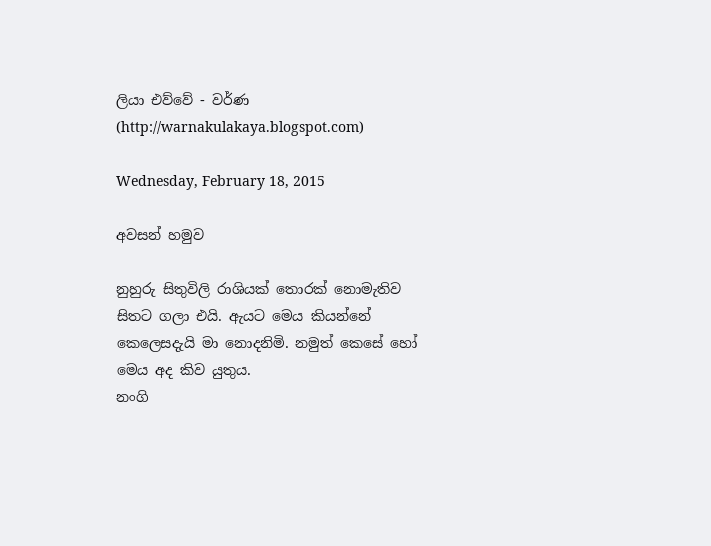ලියා එව්වේ - වර්ණ (http://warnakulakaya.blogspot.com)

Wednesday, February 18, 2015

අවසන් හමුව

නුහුරු සිතුවිලි රාශියක් තොරක් නොමැතිව සිතට ගලා එයි. ඇයට මෙය කියන්නේ කෙලෙසදැයි මා නොදනිමි. නමුත් කෙසේ හෝ මෙය අද කිව යුතුය.
නංගි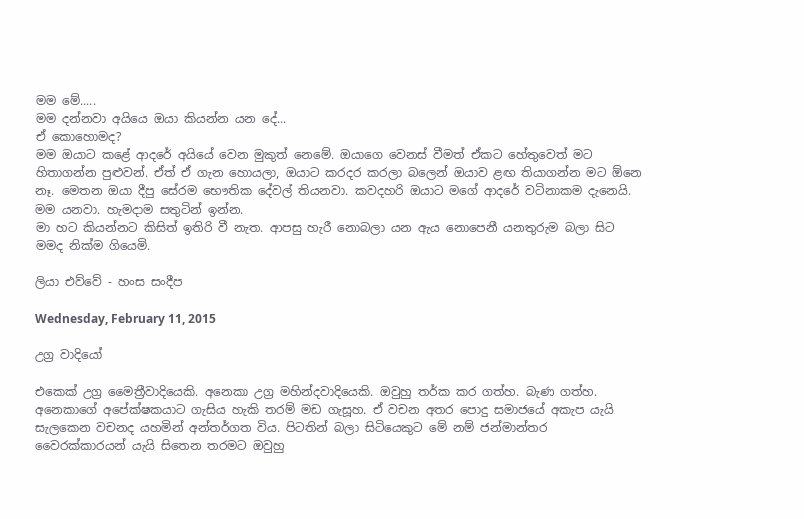මම මේ.....
මම දන්නවා අයියෙ ඔයා කියන්න යන දේ...
ඒ කොහොමද?
මම ඔයාට කළේ ආදරේ අයියේ වෙන මුකුත් නෙමේ. ඔයාගෙ වෙනස් වීමත් ඒකට හේතුවෙත් මට හිතාගන්න පුළුවන්. ඒත් ඒ ගැන හොයලා, ඔයාට කරදර කරලා බලෙන් ඔයාව ළඟ තියාගන්න මට ඕනෙ නෑ. මෙතන ඔයා දීපු සේරම භෞතික දේවල් තියනවා. කවදහරි ඔයාට මගේ ආදරේ වටිනාකම දැනෙයි. මම යනවා. හැමදාම සතුටින් ඉන්න.
මා හට කියන්නට කිසිත් ඉතිරි වී නැත. ආපසු හැරී නොබලා යන ඇය නොපෙනී යනතුරුම බලා සිට මමද නික්ම ගියෙමි.

ලියා එව්වේ - හංස සංදීප

Wednesday, February 11, 2015

උග්‍ර වාදියෝ

එකෙක් උග්‍ර මෛත්‍රීවාදියෙකි. අනෙකා උග්‍ර මහින්දවාදියෙකි. ඔවුහු තර්ක කර ගත්හ. බැණ ගත්හ. අනෙකාගේ අපේක්ෂකයාට ගැසිය හැකි තරම් මඩ ගැසූහ. ඒ වචන අතර ‍පොදු සමාජයේ අකැප යැයි සැලකෙන වචනද යහමින් අන්තර්ගත විය. පිටතින් බලා සිටියෙකුට මේ නම් ජන්මාන්තර වෛරක්කාරයන් යැයි සිතෙන තරමට ඔවුහු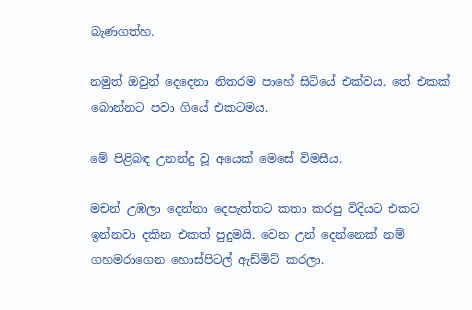බැණගත්හ.

නමුත් ඔවුන් දෙදෙනා නිතරම පාහේ සිටියේ එක්වය. තේ එකක් බොන්නට පවා ගියේ එකටමය.

මේ පිළිබඳ උනන්දු වූ අයෙක් මෙසේ විමසීය.

මචන් උඹලා දෙන්නා දෙපැත්තට කතා කරපු විදියට එකට ඉන්නවා දකින එකත් පුදුමයි. වෙන උන් දෙන්නෙක් නම් ගහමරාගෙන හොස්පිටල් ඇඩ්මිට් කරලා.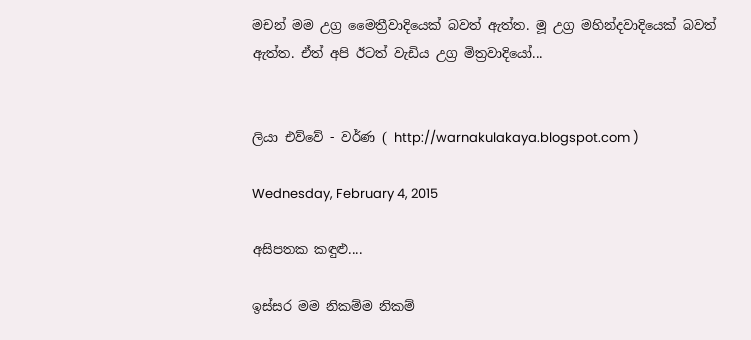මචන් මම උග්‍ර මෛත්‍රීවාදියෙක් බවත් ඇත්ත. මූ උග්‍ර මහින්දවාදියෙක් බවත් ඇත්ත. ඒත් අපි ඊටත් වැඩිය උග්‍ර මිත්‍රවාදියෝ...


ලියා එව්වේ - වර්ණ ( http://warnakulakaya.blogspot.com )

Wednesday, February 4, 2015

අසිපතක කඳුළු....

ඉස්සර මම නිකම්ම නිකම්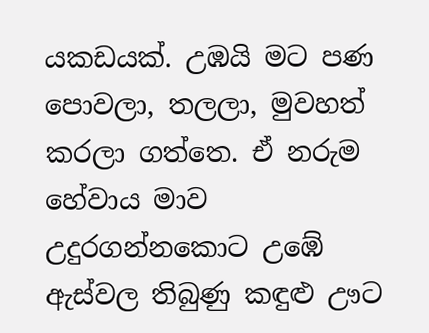යකඩයක්. උඹයි මට පණ පොවලා, තලලා, මුවහත් කරලා ගත්තෙ. ඒ නරුම හේවාය මාව උදුරගන්නකොට උඹේ ඇස්වල තිබුණු කඳුළු ඌට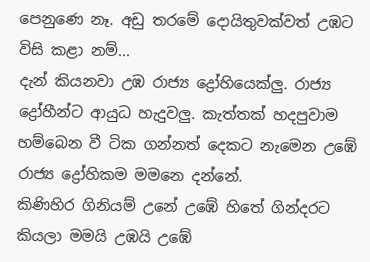පෙනුණෙ නෑ. අඩු තරමේ දොයිතුවක්වත් උඹට විසි කළා නම්...
දැන් කියනවා උඹ රාජ්‍ය ද්‍රෝහියෙක්ලු. රාජ්‍ය ද්‍රෝහීන්ට ආයුධ හැදුවලු. කැත්තක් හදපුවාම හම්බෙන වී ටික ගන්නත් දෙකට නැමෙන උඹේ රාජ්‍ය ද්‍රෝහිකම මමනෙ දන්නේ.
කිණිහිර ගිනියම් උනේ උඹේ හිතේ ගින්දරට කියලා මමයි උඹයි උඹේ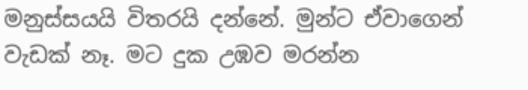මනුස්සයයි විතරයි දන්නේ. මුන්ට ඒවාගෙන් වැඩක් නෑ. මට දුක උඹව මරන්න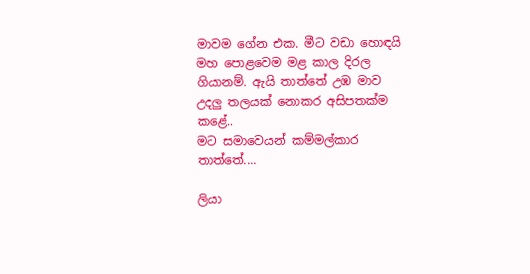මාවම ගේන එක. මීට වඩා හොඳයි මහ පොළවෙම මළ කාල දිරල ගියානම්. ඇයි තාත්තේ උඹ මාව උදලු තලයක් නොකර අසිපතක්ම කළේ..
මට සමාවෙයන් කම්මල්කාර තාත්තේ....

ලියා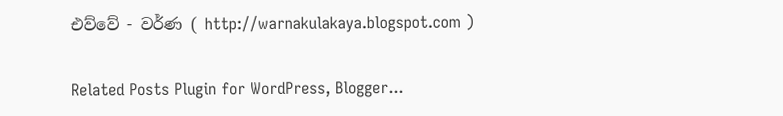එව්වේ - වර්ණ ( http://warnakulakaya.blogspot.com )

Related Posts Plugin for WordPress, Blogger...